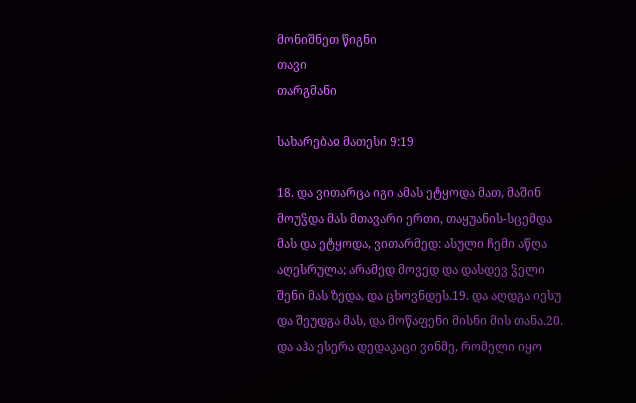მონიშნეთ წიგნი
თავი
თარგმანი

სახარებაჲ მათესი 9:19

18. და ვითარცა იგი ამას ეტყოდა მათ, მაშინ მოუჴდა მას მთავარი ერთი, თაყუანის-სცემდა მას და ეტყოდა, ვითარმედ: ასული ჩემი აწღა აღესრულა; არამედ მოვედ და დასდევ ჴელი შენი მას ზედა, და ცხოვნდეს.19. და აღდგა იესუ და შეუდგა მას, და მოწაფენი მისნი მის თანა.20. და აჰა ესერა დედაკაცი ვინმე, რომელი იყო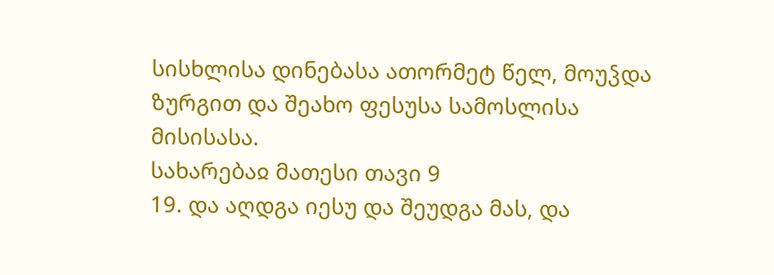სისხლისა დინებასა ათორმეტ წელ, მოუჴდა ზურგით და შეახო ფესუსა სამოსლისა მისისასა.
სახარებაჲ მათესი თავი 9
19. და აღდგა იესუ და შეუდგა მას, და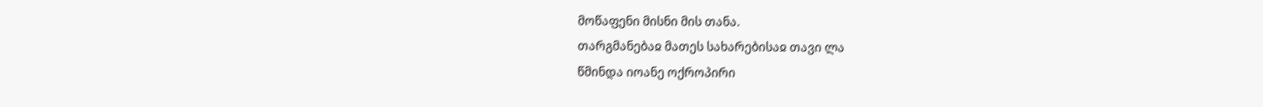მოწაფენი მისნი მის თანა.
თარგმანებაჲ მათეს სახარებისაჲ თავი ლა
წმინდა იოანე ოქროპირი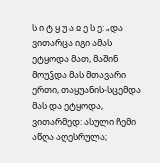ს ი ტ ყ უ ა ჲ ე ს ე: „და ვითარცა იგი ამას ეტყოდა მათ, მაშინ მოუჴდა მას მთავარი ერთი, თაყუანის-სცემდა მას და ეტყოდა, ვითარმედ: ასული ჩემი აწღა აღესრულა;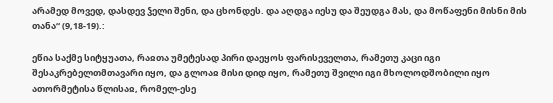არამედ მოვედ, დასდევ ჴელი შენი, და ცხონდეს. და აღდგა იესუ და შეუდგა მას, და მოწაფენი მისნი მის თანა“ (9,18-19).:

ეწია საქმე სიტყუათა, რაჲთა უმეტესად პირი დაეყოს ფარისეველთა, რამეთუ კაცი იგი შესაკრებელთმთავარი იყო, და გლოაჲ მისი დიდ იყო, რამეთუ შვილი იგი მხოლოდშობილი იყო ათორმეტისა წლისაჲ, რომელ-ესე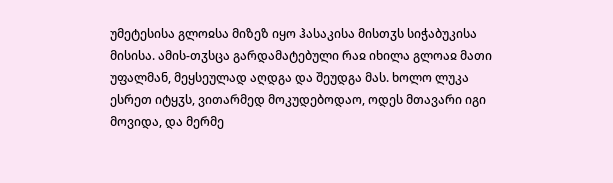უმეტესისა გლოჲსა მიზეზ იყო ჰასაკისა მისთჳს სიჭაბუკისა მისისა. ამის-თჳსცა გარდამატებული რაჲ იხილა გლოაჲ მათი უფალმან, მეყსეულად აღდგა და შეუდგა მას. ხოლო ლუკა ესრეთ იტყჳს, ვითარმედ მოკუდებოდაო, ოდეს მთავარი იგი მოვიდა, და მერმე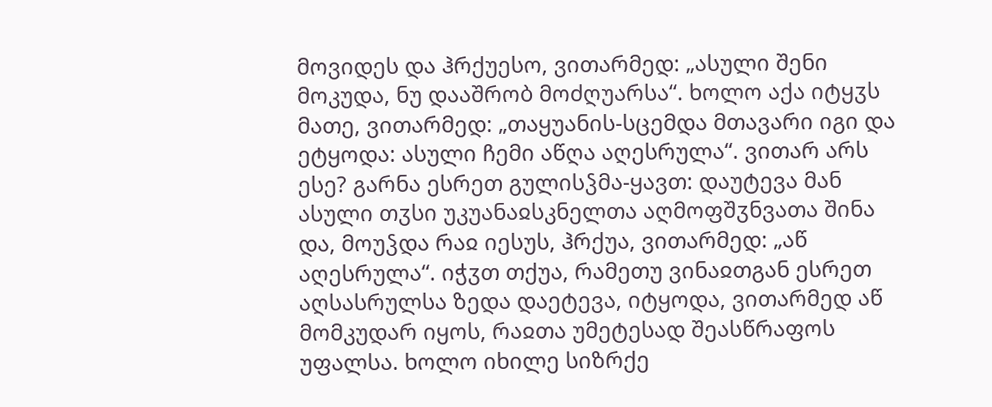მოვიდეს და ჰრქუესო, ვითარმედ: „ასული შენი მოკუდა, ნუ დააშრობ მოძღუარსა“. ხოლო აქა იტყჳს მათე, ვითარმედ: „თაყუანის-სცემდა მთავარი იგი და ეტყოდა: ასული ჩემი აწღა აღესრულა“. ვითარ არს ესე? გარნა ესრეთ გულისჴმა-ყავთ: დაუტევა მან ასული თჳსი უკუანაჲსკნელთა აღმოფშჳნვათა შინა და, მოუჴდა რაჲ იესუს, ჰრქუა, ვითარმედ: „აწ აღესრულა“. იჭჳთ თქუა, რამეთუ ვინაჲთგან ესრეთ აღსასრულსა ზედა დაეტევა, იტყოდა, ვითარმედ აწ მომკუდარ იყოს, რაჲთა უმეტესად შეასწრაფოს უფალსა. ხოლო იხილე სიზრქე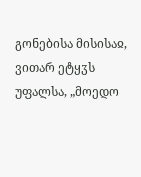გონებისა მისისაჲ, ვითარ ეტყჳს უფალსა, „მოედო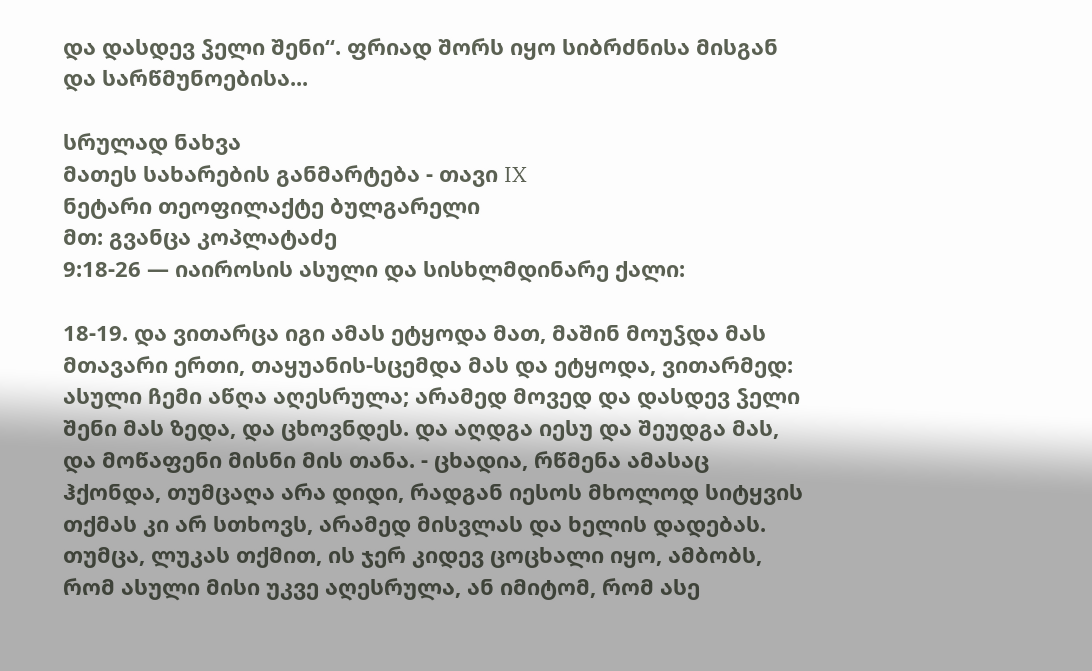და დასდევ ჴელი შენი“. ფრიად შორს იყო სიბრძნისა მისგან და სარწმუნოებისა...

სრულად ნახვა
მათეს სახარების განმარტება - თავი IX
ნეტარი თეოფილაქტე ბულგარელი
მთ: გვანცა კოპლატაძე
9:18-26 — იაიროსის ასული და სისხლმდინარე ქალი:

18-19. და ვითარცა იგი ამას ეტყოდა მათ, მაშინ მოუჴდა მას მთავარი ერთი, თაყუანის-სცემდა მას და ეტყოდა, ვითარმედ: ასული ჩემი აწღა აღესრულა; არამედ მოვედ და დასდევ ჴელი შენი მას ზედა, და ცხოვნდეს. და აღდგა იესუ და შეუდგა მას, და მოწაფენი მისნი მის თანა. - ცხადია, რწმენა ამასაც ჰქონდა, თუმცაღა არა დიდი, რადგან იესოს მხოლოდ სიტყვის თქმას კი არ სთხოვს, არამედ მისვლას და ხელის დადებას. თუმცა, ლუკას თქმით, ის ჯერ კიდევ ცოცხალი იყო, ამბობს, რომ ასული მისი უკვე აღესრულა, ან იმიტომ, რომ ასე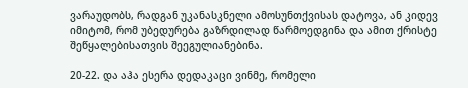ვარაუდობს, რადგან უკანასკნელი ამოსუნთქვისას დატოვა, ან კიდევ იმიტომ, რომ უბედურება გაზრდილად წარმოედგინა და ამით ქრისტე შეწყალებისათვის შეეგულიანებინა.

20-22. და აჰა ესერა დედაკაცი ვინმე, რომელი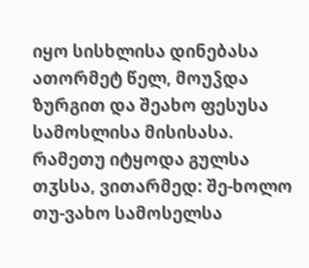იყო სისხლისა დინებასა ათორმეტ წელ, მოუჴდა ზურგით და შეახო ფესუსა სამოსლისა მისისასა. რამეთუ იტყოდა გულსა თჳსსა, ვითარმედ: შე-ხოლო თუ-ვახო სამოსელსა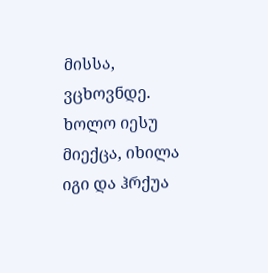მისსა, ვცხოვნდე. ხოლო იესუ მიექცა, იხილა იგი და ჰრქუა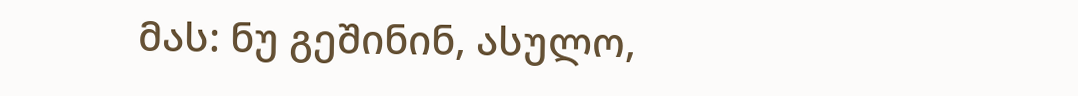მას: ნუ გეშინინ, ასულო,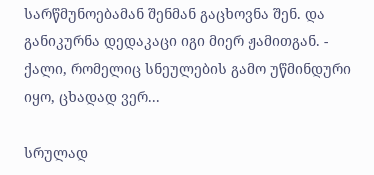სარწმუნოებამან შენმან გაცხოვნა შენ. და განიკურნა დედაკაცი იგი მიერ ჟამითგან. - ქალი, რომელიც სნეულების გამო უწმინდური იყო, ცხადად ვერ...

სრულად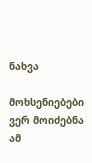ნახვა

მოხსენიებები ვერ მოიძებნა ამ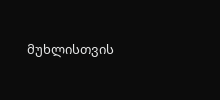მუხლისთვის